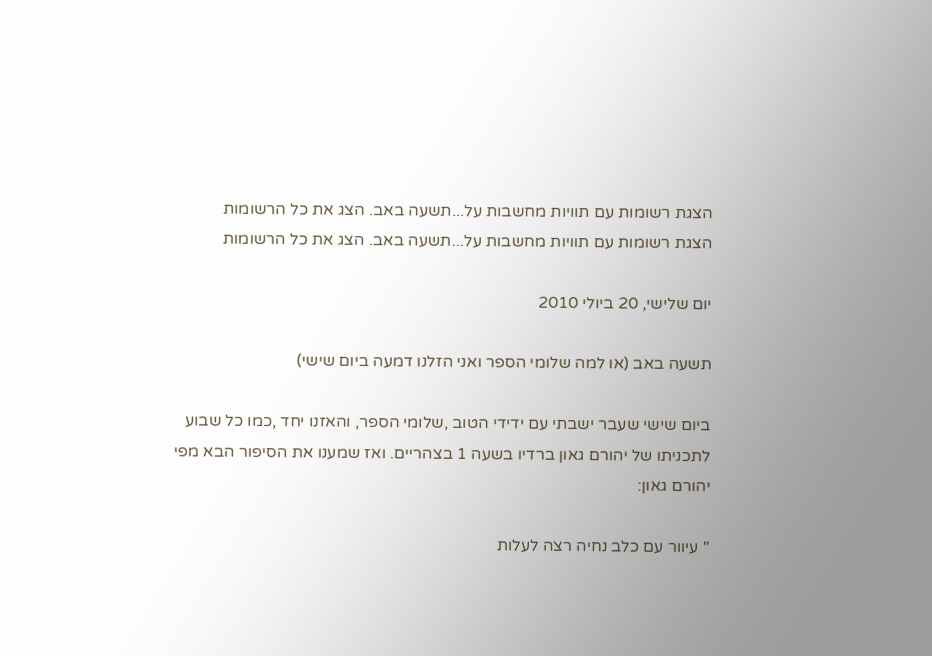הצגת רשומות עם תוויות מחשבות על...תשעה באב. הצג את כל הרשומות
הצגת רשומות עם תוויות מחשבות על...תשעה באב. הצג את כל הרשומות

יום שלישי, 20 ביולי 2010

תשעה באב (או למה שלומי הספר ואני הזלנו דמעה ביום שישי)

ביום שישי שעבר ישבתי עם ידידי הטוב ,שלומי הספר, והאזנו יחד ,כמו כל שבוע לתכניתו של יהורם גאון ברדיו בשעה 1 בצהריים. ואז שמענו את הסיפור הבא מפי יהורם גאון:

" עיוור עם כלב נחיה רצה לעלות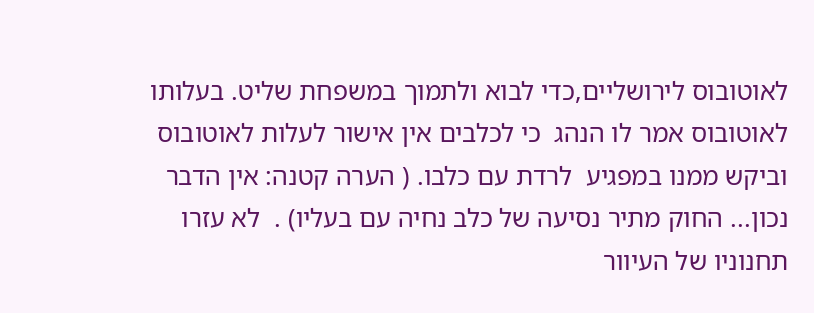לאוטובוס לירושליים,כדי לבוא ולתמוך במשפחת שליט. בעלותו לאוטובוס אמר לו הנהג  כי לכלבים אין אישור לעלות לאוטובוס וביקש ממנו במפגיע  לרדת עם כלבו. ( הערה קטנה: אין הדבר נכון... החוק מתיר נסיעה של כלב נחיה עם בעליו) .  לא עזרו תחנוניו של העיוור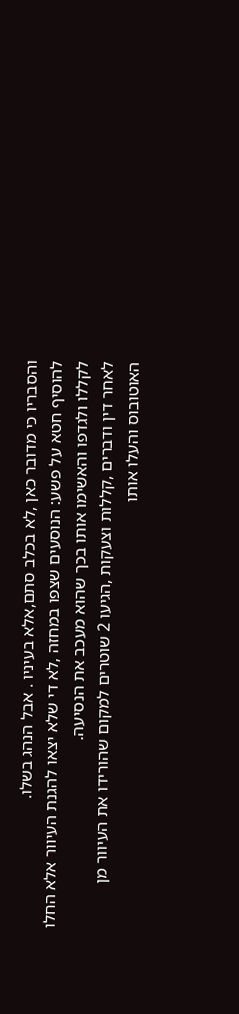והסבריו כי מדובר כאן ,לא בכלב סתם,אלא בעיניו . אבל הנהג בשלו.
להוסיף חטא על פשע: הנוסעים שצפו במחזה ,לא די שלא יצאו להגנת העיוור אלא החלו לקללו ולגדפו והאשימו אותו בכך שהוא מעכב את הנסיעה.
לאחר דין ודברים ,קללות וצעקות ,הגיעו 2 שוטרים למקום שהורידו את העיוור מן האוטובוס והעלו אותו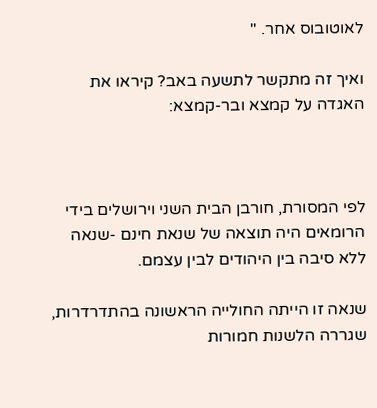לאוטובוס אחר. "

ואיך זה מתקשר לתשעה באב? קיראו את האגדה על קמצא ובר-קמצא:



לפי המסורת, חורבן הבית השני וירושלים בידי הרומאים היה תוצאה של שנאת חינם -שנאה ללא סיבה בין היהודים לבין עצמם.

שנאה זו הייתה החולייה הראשונה בהתדרדרות, שגררה הלשנות חמורות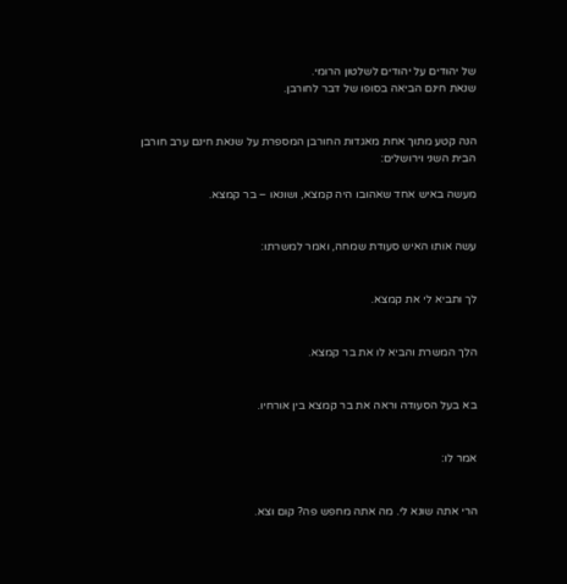של יהודים על יהודים לשלטון הרומי.
שנאת חינם הביאה בסופו של דבר לחורבן.


הנה קטע מתוך אחת מאגדות החורבן המספרת על שנאת חינם ערב חורבן הבית השני וירושלים:

מעשה באיש אחד שאהובו היה קמצא, ושונאו – בר קמצא.


עשה אותו האיש סעודת שמחה, ואמר למשרתו:


לך ותביא לי את קמצא.


הלך המשרת והביא לו את בר קמצא.


בא בעל הסעודה וראה את בר קמצא בין אורחיו.


אמר לו:


הרי אתה שונא לי. מה אתה מחפש פה? קום וצא.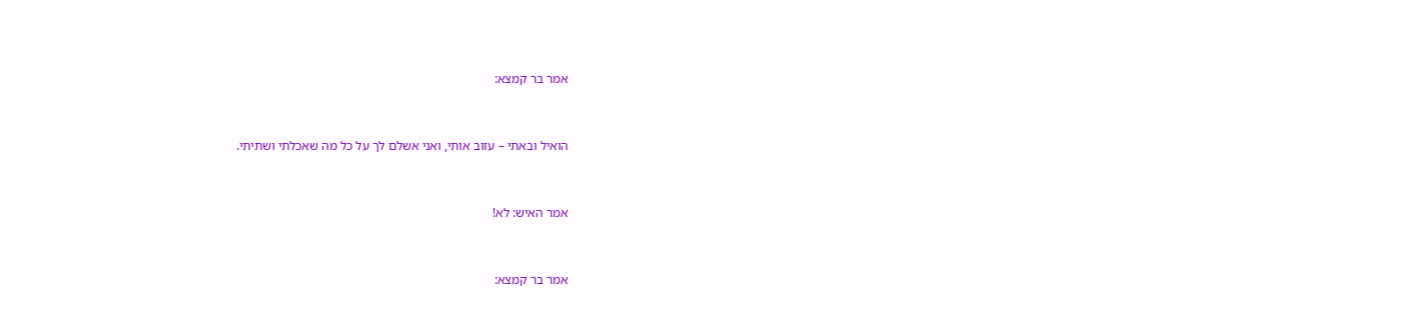אמר בר קמצא:


הואיל ובאתי – עזוב אותי, ואני אשלם לך על כל מה שאכלתי ושתיתי.


אמר האיש: לא!


אמר בר קמצא: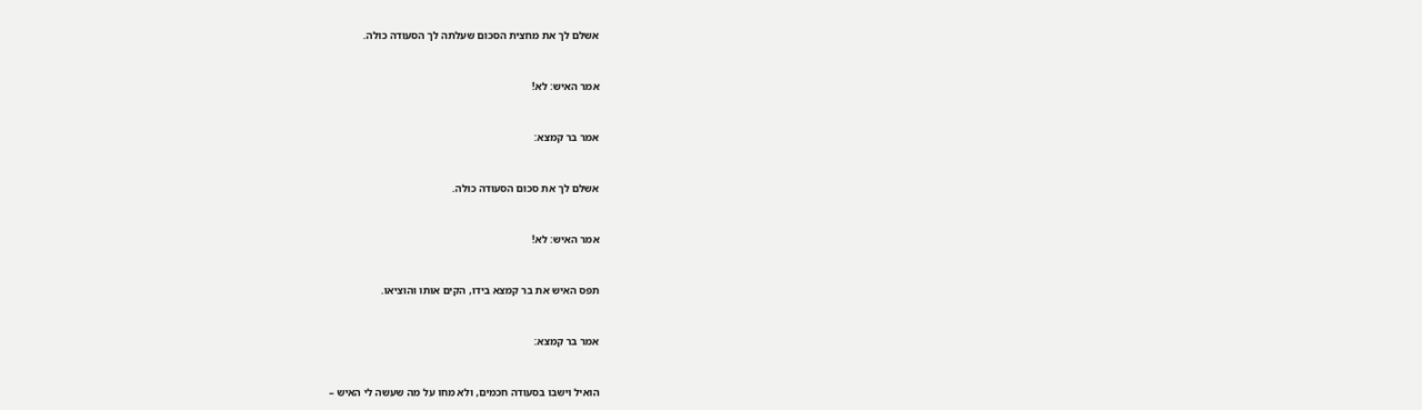אשלם לך את מחצית הסכום שעלתה לך הסעודה כולה.


אמר האיש: לא!


אמר בר קמצא:


אשלם לך את סכום הסעודה כולה.


אמר האיש: לא!


תפס האיש את בר קמצא בידו, הקים אותו והוציאו.


אמר בר קמצא:


הואיל וישבו בסעודה חכמים, ולא מחו על מה שעשה לי האיש –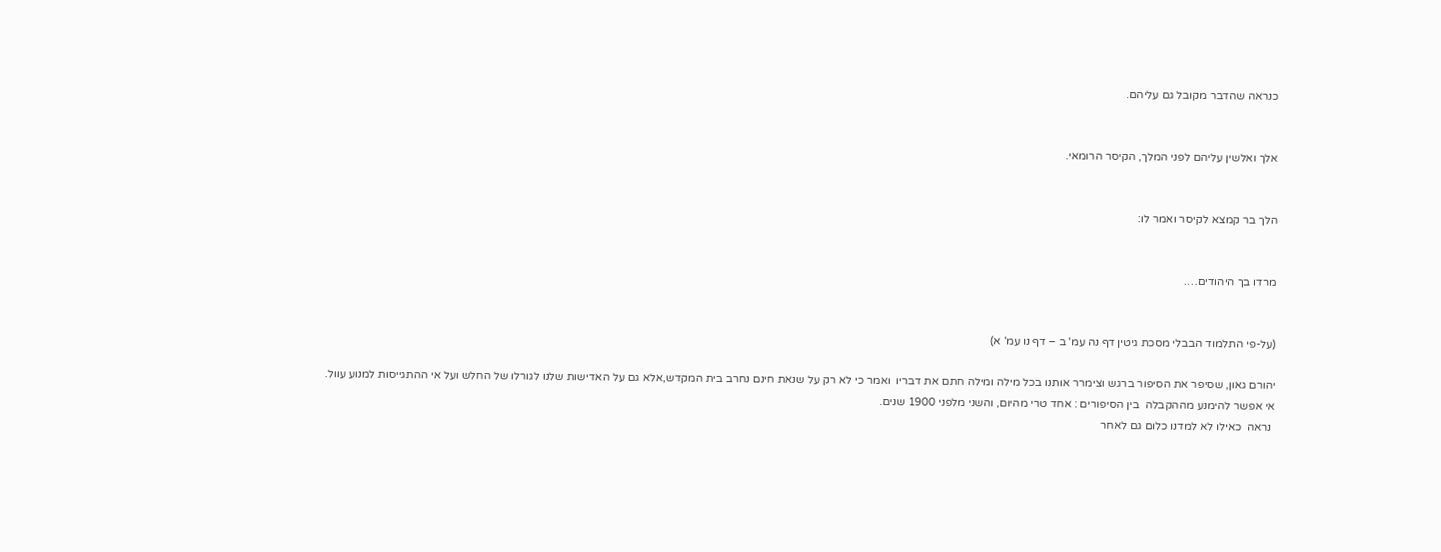כנראה שהדבר מקובל גם עליהם.


אלך ואלשין עליהם לפני המלך, הקיסר הרומאי.


הלך בר קמצא לקיסר ואמר לו:


מרדו בך היהודים….


(על-פי התלמוד הבבלי מסכת גיטין דף נה עמ' ב – דף נו עמ' א)

יהורם גאון, שסיפר את הסיפור ברגש וצימרר אותנו בכל מילה ומילה חתם את דבריו  ואמר כי לא רק על שנאת חינם נחרב בית המקדש,אלא גם על האדישות שלנו לגורלו של החלש ועל אי ההתגייסות למנוע עוול.
אי אפשר להימנע מההקבלה  בין הסיפורים : אחד טרי מהיום, והשני מלפני 1900 שנים.
 נראה  כאילו לא למדנו כלום גם לאחר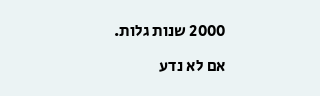2000 שנות גלות.

אם לא נדע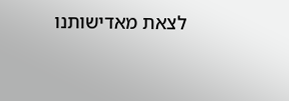לצאת מאדישותנו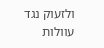ולזעוק נגד עוולות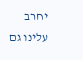יחרב עלינו גם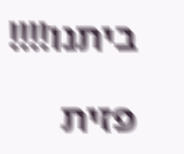ביתנו!!!!

פזית